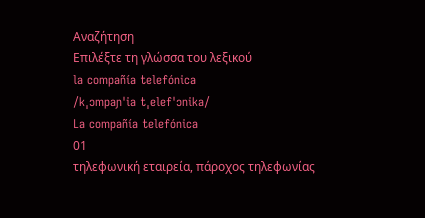Αναζήτηση
Επιλέξτε τη γλώσσα του λεξικού
la compañía telefónica
/kˌɔmpaɲˈia tˌelefˈɔnika/
La compañía telefónica
01
τηλεφωνική εταιρεία, πάροχος τηλεφωνίας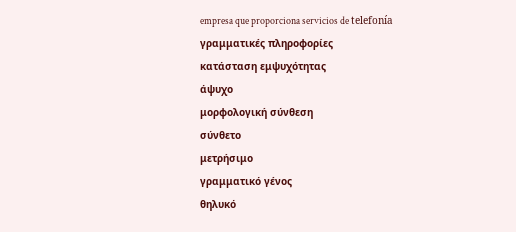empresa que proporciona servicios de telefonía
γραμματικές πληροφορίες
κατάσταση εμψυχότητας
άψυχο
μορφολογική σύνθεση
σύνθετο
μετρήσιμο
γραμματικό γένος
θηλυκό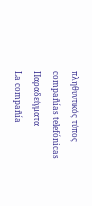πληθυντικός τύπος
compañías telefónicas
Παραδείγματα
La compañía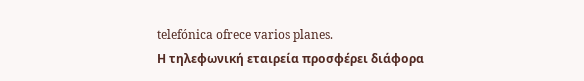telefónica ofrece varios planes.
Η τηλεφωνική εταιρεία προσφέρει διάφορα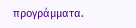προγράμματα.